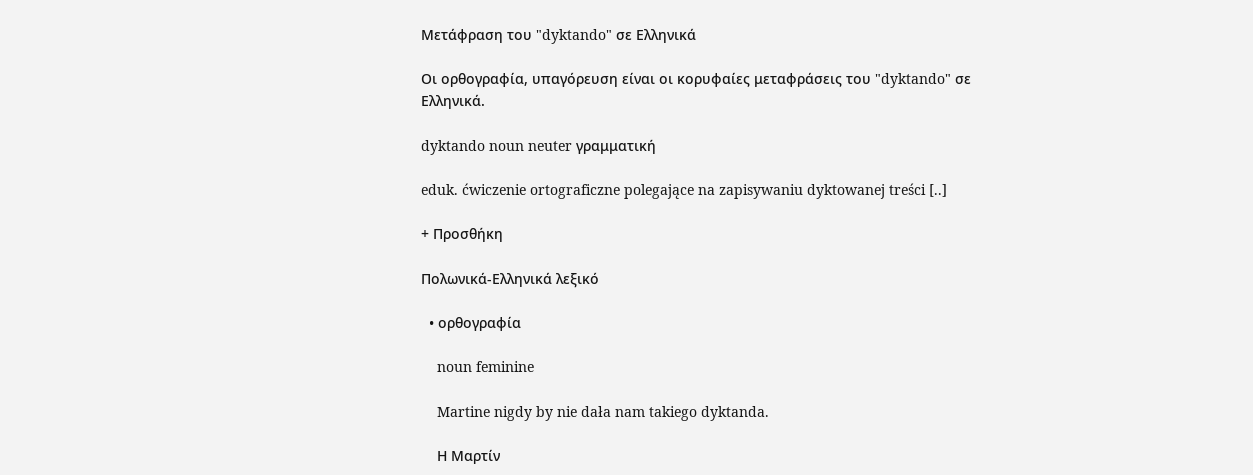Μετάφραση του "dyktando" σε Ελληνικά

Οι ορθογραφία, υπαγόρευση είναι οι κορυφαίες μεταφράσεις του "dyktando" σε Ελληνικά.

dyktando noun neuter γραμματική

eduk. ćwiczenie ortograficzne polegające na zapisywaniu dyktowanej treści [..]

+ Προσθήκη

Πολωνικά-Ελληνικά λεξικό

  • ορθογραφία

    noun feminine

    Martine nigdy by nie dała nam takiego dyktanda.

    Η Μαρτίν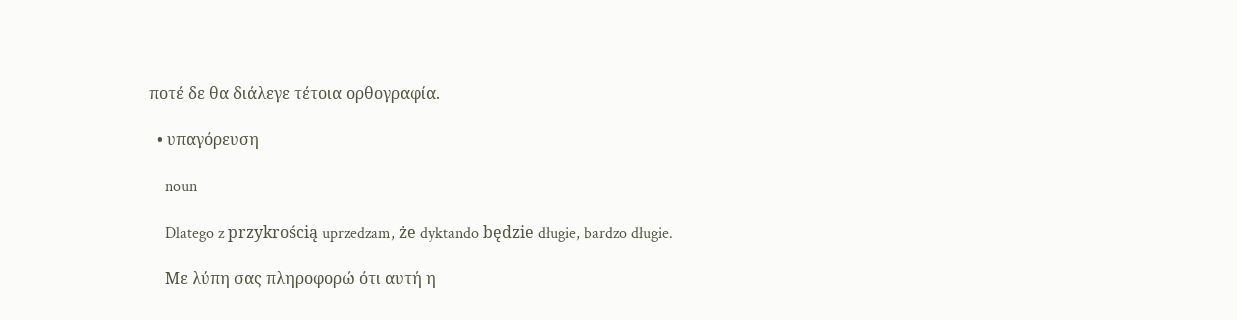ποτέ δε θα διάλεγε τέτοια ορθογραφία.

  • υπαγόρευση

    noun

    Dlatego z przykrością uprzedzam, że dyktando będzie długie, bardzo długie.

    Με λύπη σας πληροφορώ ότι αυτή η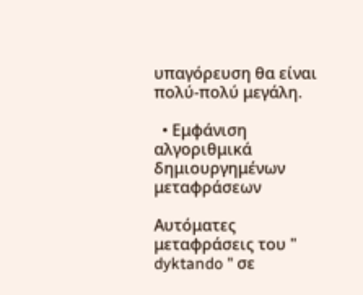υπαγόρευση θα είναι πολύ-πολύ μεγάλη.

  • Εμφάνιση αλγοριθμικά δημιουργημένων μεταφράσεων

Αυτόματες μεταφράσεις του " dyktando " σε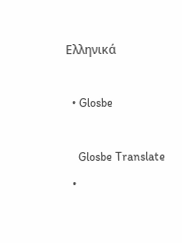Ελληνικά

  • Glosbe

    Glosbe Translate
  •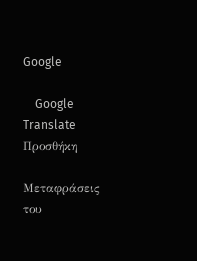Google

    Google Translate
Προσθήκη

Μεταφράσεις του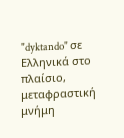"dyktando" σε Ελληνικά στο πλαίσιο, μεταφραστική μνήμη